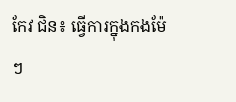កែវ ជិន៖ ធ្វើការក្នុងកងម៉ែៗ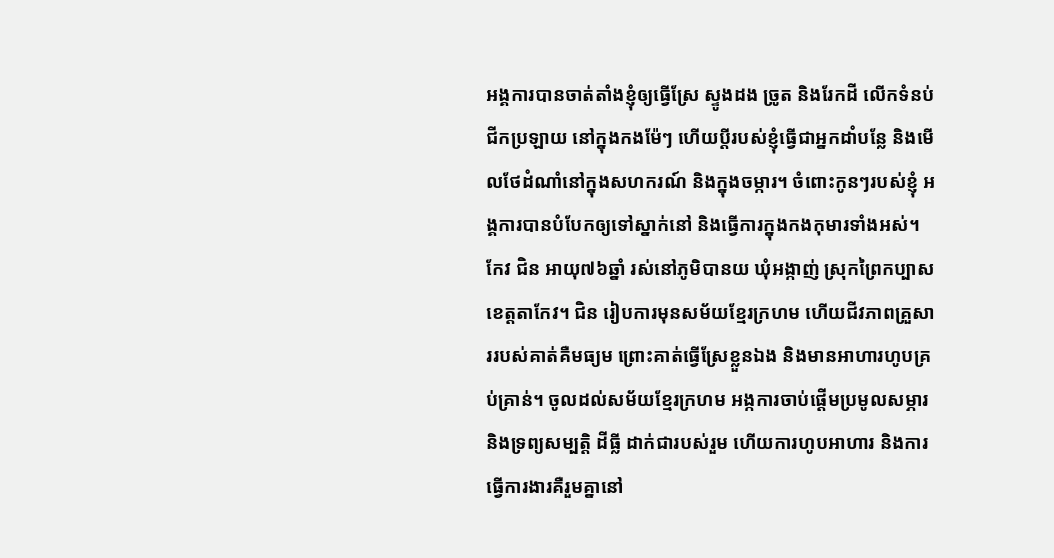អង្គការបានចាត់តាំងខ្ញុំឲ្យធ្វើស្រែ ស្ទូងដង ច្រូត និងរែកដី លើកទំនប់ ជីកប្រឡាយ នៅក្នុងកងម៉ែៗ ហើយប្ដីរបស់ខ្ញុំធ្វើជាអ្នកដាំបន្លែ និងមើលថែដំណាំនៅក្នុងសហករណ៍ និងក្នុងចម្ការ។ ចំពោះកូនៗរបស់ខ្ញុំ អង្គការបានបំបែកឲ្យទៅស្នាក់នៅ និងធ្វើការក្នុងកងកុមារទាំងអស់។
កែវ ជិន អាយុ៧៦ឆ្នាំ រស់នៅភូមិបានយ ឃុំអង្កាញ់ ស្រុកព្រៃកប្បាស ខេត្តតាកែវ។ ជិន រៀបការមុនសម័យខ្មែរក្រហម ហើយជីវភាពគ្រួសាររបស់គាត់គឺមធ្យម ព្រោះគាត់ធ្វើស្រែខ្លួនឯង និងមានអាហារហូបគ្រប់គ្រាន់។ ចូលដល់សម័យខ្មែរក្រហម អង្កការចាប់ផ្ដើមប្រមូលសម្ភារ និងទ្រព្យសម្បត្តិ ដីធ្លី ដាក់ជារបស់រួម ហើយការហូបអាហារ និងការធ្វើការងារគឺរួមគ្នានៅ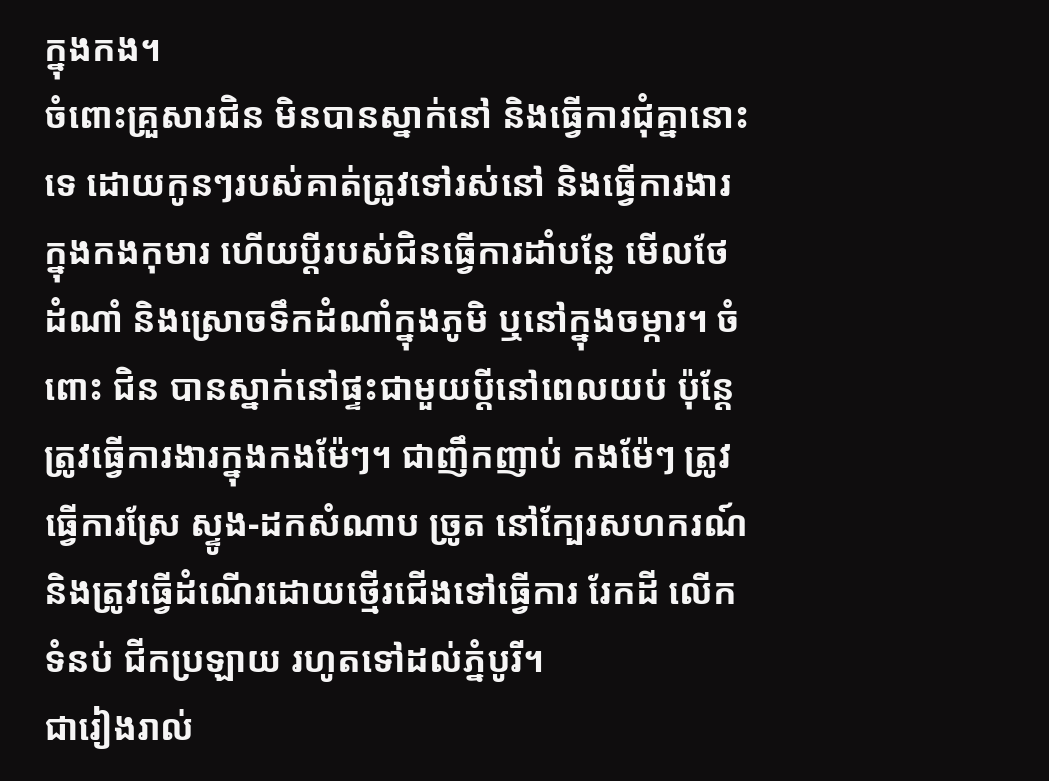ក្នុងកង។
ចំពោះគ្រួសារជិន មិនបានស្នាក់នៅ និងធ្វើការជុំគ្នានោះទេ ដោយកូនៗរបស់គាត់ត្រូវទៅរស់នៅ និងធ្វើការងារក្នុងកងកុមារ ហើយប្ដីរបស់ជិនធ្វើការដាំបន្លែ មើលថែដំណាំ និងស្រោចទឹកដំណាំក្នុងភូមិ ឬនៅក្នុងចម្ការ។ ចំពោះ ជិន បានស្នាក់នៅផ្ទះជាមួយប្ដីនៅពេលយប់ ប៉ុន្តែត្រូវធ្វើការងារក្នុងកងម៉ែៗ។ ជាញឹកញាប់ កងម៉ែៗ ត្រូវធ្វើការស្រែ ស្ទូង-ដកសំណាប ច្រូត នៅក្បែរសហករណ៍ និងត្រូវធ្វើដំណើរដោយថ្មើរជើងទៅធ្វើការ រែកដី លើកទំនប់ ជីកប្រឡាយ រហូតទៅដល់ភ្នំបូរី។
ជារៀងរាល់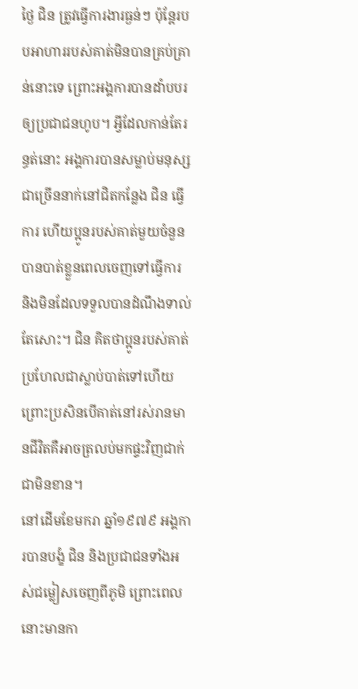ថ្ងៃ ជិន ត្រូវធ្វើការងារធ្ងន់ៗ ប៉ុន្តែរបបអាហាររបស់គាត់មិនបានគ្រប់គ្រាន់នោះទេ ព្រោះអង្គការបានដាំបបរឲ្យប្រជាជនហូប។ អ្វីដែលកាន់តែរន្ធត់នោះ អង្គការបានសម្លាប់មនុស្សជាច្រើននាក់នៅជិតកន្លែង ជិន ធ្វើការ ហើយប្អូនរបស់គាត់មួយចំនួនបានបាត់ខ្លួនពេលចេញទៅធ្វើការ និងមិនដែលទទួលបានដំណឹងទាល់តែសោះ។ ជិន គិតថាប្អូនរបស់គាត់ប្រហែលជាស្លាប់បាត់ទៅហើយព្រោះប្រសិនបើគាត់នៅរស់រានមានជីវិតគឺអាចត្រលប់មកផ្ទះវិញជាក់ជាមិនខាន។
នៅដើមខែមករា ឆ្នាំ១៩៧៩ អង្គការបានបង្ខំ ជិន និងប្រជាជនទាំងអស់ជម្លៀសចេញពីភូមិ ព្រោះពេលនោះមានកា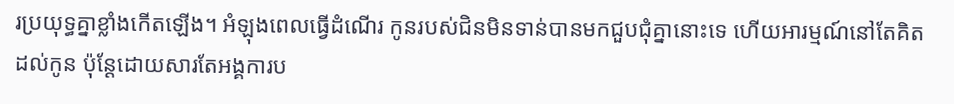រប្រយុទ្ធគ្នាខ្លាំងកើតឡើង។ អំឡុងពេលធ្វើដំណើរ កូនរបស់ជិនមិនទាន់បានមកជួបជុំគ្នានោះទេ ហើយអារម្មណ៍នៅតែគិតដល់កូន ប៉ុន្តែដោយសារតែអង្គការប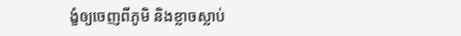ង្ខំឲ្យចេញពីភូមិ និងខ្លាចស្លាប់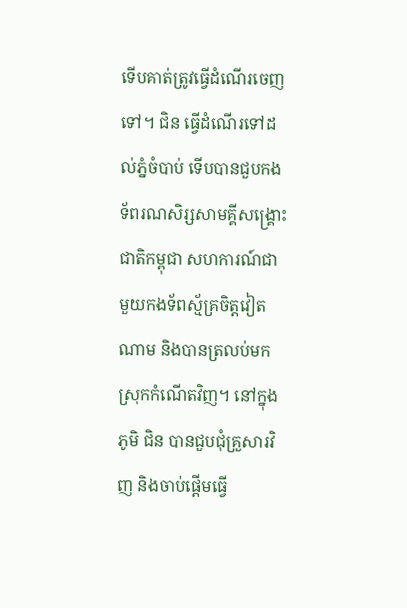ទើបគាត់ត្រូវធ្វើដំណើរចេញទៅ។ ជិន ធ្វើដំណើរទៅដល់ភ្នំចំបាប់ ទើបបានជួបកងទ័ពរណសិរ្សសាមគ្គីសង្គ្រោះជាតិកម្ពុជា សហការណ៍ជាមួយកងទ័ពស្ម័គ្រចិត្តវៀតណាម និងបានត្រលប់មកស្រុកកំណើតវិញ។ នៅក្នុងភូមិ ជិន បានជួបជុំគ្រួសារវិញ និងចាប់ផ្ដើមធ្វើ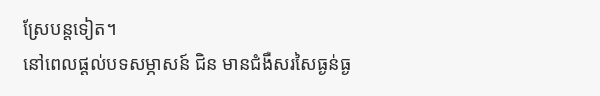ស្រែបន្តទៀត។
នៅពេលផ្ដល់បទសម្ភាសន៍ ជិន មានជំងឺសរសៃធ្ងន់ធ្ង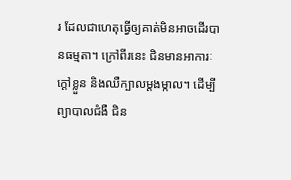រ ដែលជាហេតុធ្វើឲ្យគាត់មិនអាចដើរបានធម្មតា។ ក្រៅពីរនេះ ជិនមានអាការៈក្ដៅខ្លួន និងឈឺក្បាលម្ដងម្កាល។ ដើម្បីព្យាបាលជំងឺ ជិន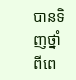បានទិញថ្នាំពីពេ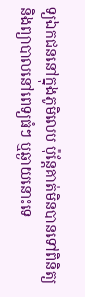ទ្យឯកជននៅក្នុងភូមិលេប ប៉ុន្តែគាត់មិនបានទៅពិនិត្យ និងព្យាបាលនៅពេទ្យធំៗ ឬឆ្ងាយនោះទេ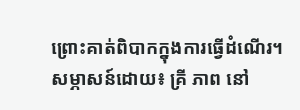ព្រោះគាត់ពិបាកក្នុងការធ្វើដំណើរ។
សម្ភាសន៍ដោយ៖ គ្រី ភាព នៅ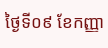ថ្ងៃទី០៩ ខែកញ្ញា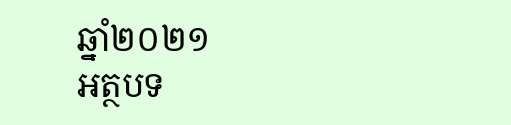ឆ្នាំ២០២១
អត្ថបទ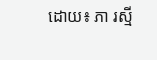ដោយ៖ ភា រស្មី